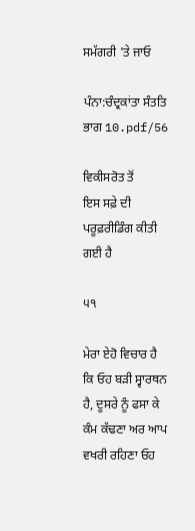ਸਮੱਗਰੀ 'ਤੇ ਜਾਓ

ਪੰਨਾ:ਚੰਦ੍ਰਕਾਂਤਾ ਸੰਤਤਿ ਭਾਗ 10.pdf/56

ਵਿਕੀਸਰੋਤ ਤੋਂ
ਇਸ ਸਫ਼ੇ ਦੀ ਪਰੂਫ਼ਰੀਡਿੰਗ ਕੀਤੀ ਗਈ ਹੈ

੫੧

ਮੇਰਾ ਏਹੋ ਵਿਚਾਰ ਹੈ ਕਿ ਓਹ ਬੜੀ ਸ੍ਵਾਰਥਨ ਹੈ, ਦੂਸਰੇ ਨੂੰ ਫਸਾ ਕੇ ਕੰਮ ਕੱਢਣਾ ਅਰ ਆਪ ਵਖਰੀ ਰਹਿਣਾ ਓਹ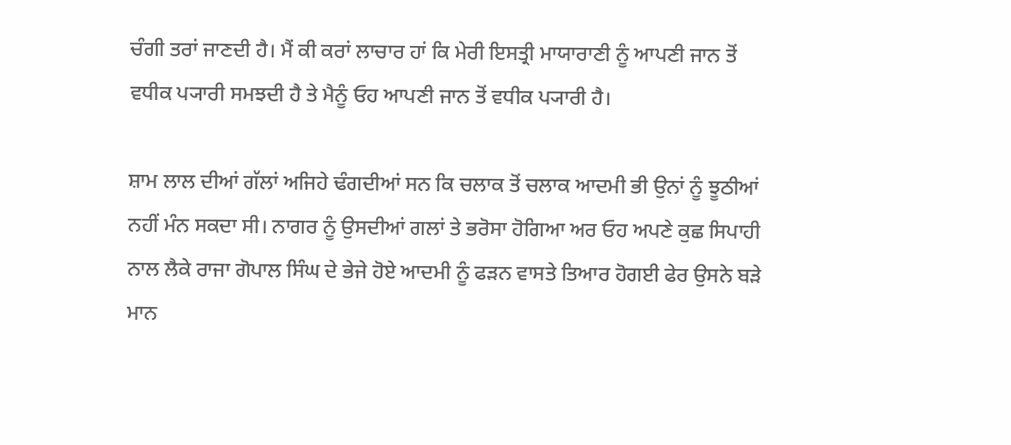ਚੰਗੀ ਤਰਾਂ ਜਾਣਦੀ ਹੈ। ਮੈਂ ਕੀ ਕਰਾਂ ਲਾਚਾਰ ਹਾਂ ਕਿ ਮੇਰੀ ਇਸਤ੍ਰੀ ਮਾਯਾਰਾਣੀ ਨੂੰ ਆਪਣੀ ਜਾਨ ਤੋਂ ਵਧੀਕ ਪ੍ਯਾਰੀ ਸਮਝਦੀ ਹੈ ਤੇ ਮੈਨੂੰ ਓਹ ਆਪਣੀ ਜਾਨ ਤੋਂ ਵਧੀਕ ਪ੍ਯਾਰੀ ਹੈ।

ਸ਼ਾਮ ਲਾਲ ਦੀਆਂ ਗੱਲਾਂ ਅਜਿਹੇ ਢੰਗਦੀਆਂ ਸਨ ਕਿ ਚਲਾਕ ਤੋਂ ਚਲਾਕ ਆਦਮੀ ਭੀ ਉਨਾਂ ਨੂੰ ਝੂਠੀਆਂ ਨਹੀਂ ਮੰਨ ਸਕਦਾ ਸੀ। ਨਾਗਰ ਨੂੰ ਉਸਦੀਆਂ ਗਲਾਂ ਤੇ ਭਰੋਸਾ ਹੋਗਿਆ ਅਰ ਓਹ ਅਪਣੇ ਕੁਛ ਸਿਪਾਹੀ ਨਾਲ ਲੈਕੇ ਰਾਜਾ ਗੋਪਾਲ ਸਿੰਘ ਦੇ ਭੇਜੇ ਹੋਏ ਆਦਮੀ ਨੂੰ ਫੜਨ ਵਾਸਤੇ ਤਿਆਰ ਹੋਗਈ ਫੇਰ ਉਸਨੇ ਬੜੇ ਮਾਨ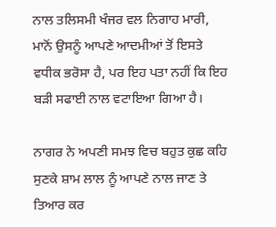ਨਾਲ ਤਲਿਸਮੀ ਖੰਜਰ ਵਲ ਨਿਗਾਹ ਮਾਰੀ, ਮਾਨੋਂ ਉਸਨੂੰ ਆਪਣੇ ਆਦਮੀਆਂ ਤੋਂ ਇਸਤੇ ਵਧੀਕ ਭਰੋਸਾ ਹੈ, ਪਰ ਇਹ ਪਤਾ ਨਹੀਂ ਕਿ ਇਹ ਬੜੀ ਸਫਾਈ ਨਾਲ ਵਟਾਇਆ ਗਿਆ ਹੈ।

ਨਾਗਰ ਨੇ ਅਪਣੀ ਸਮਝ ਵਿਚ ਬਹੁਤ ਕੁਛ ਕਹਿ ਸੁਣਕੇ ਸ਼ਾਮ ਲਾਲ ਨੂੰ ਆਪਣੇ ਨਾਲ ਜਾਣ ਤੇ ਤਿਆਰ ਕਰ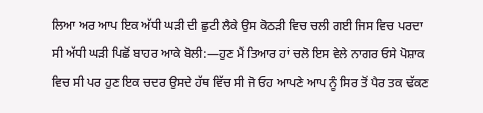ਲਿਆ ਅਰ ਆਪ ਇਕ ਅੱਧੀ ਘੜੀ ਦੀ ਛੁਟੀ ਲੈਕੇ ਉਸ ਕੋਠੜੀ ਵਿਚ ਚਲੀ ਗਈ ਜਿਸ ਵਿਚ ਪਰਦਾ ਸੀ ਅੱਧੀ ਘੜੀ ਪਿਛੋਂ ਬਾਹਰ ਆਕੇ ਬੋਲੀ:—ਹੁਣ ਮੈਂ ਤਿਆਰ ਹਾਂ ਚਲੋ ਇਸ ਵੇਲੇ ਨਾਗਰ ਓਸੇ ਪੋਸ਼ਾਕ ਵਿਚ ਸੀ ਪਰ ਹੁਣ ਇਕ ਚਦਰ ਉਸਦੇ ਹੱਥ ਵਿੱਚ ਸੀ ਜੋ ਓਹ ਆਪਣੇ ਆਪ ਨੂੰ ਸਿਰ ਤੋਂ ਪੈਰ ਤਕ ਢੱਕਣ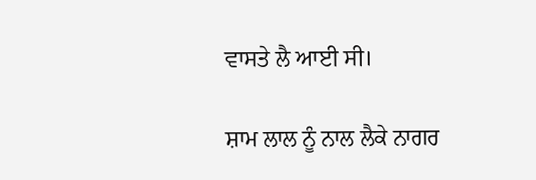ਵਾਸਤੇ ਲੈ ਆਈ ਸੀ।

ਸ਼ਾਮ ਲਾਲ ਨੂੰ ਨਾਲ ਲੈਕੇ ਨਾਗਰ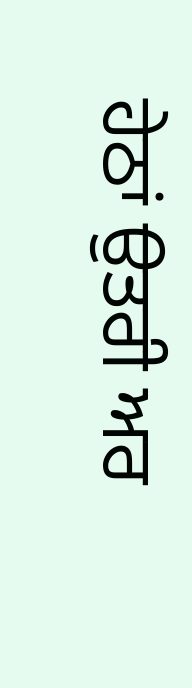ਹੇਠਾਂ ਉਤਰੀ ਅਰ